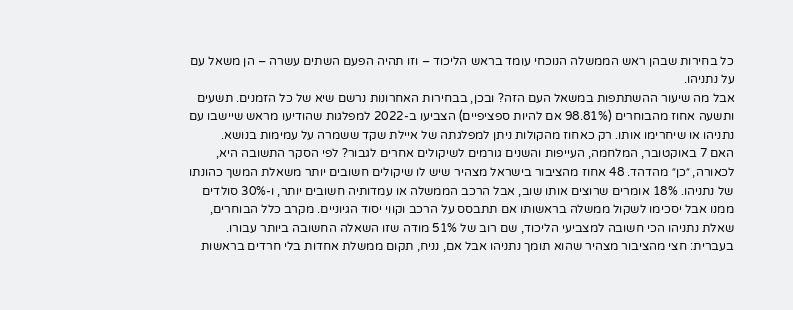כל בחירות שבהן ראש הממשלה הנוכחי עומד בראש הליכוד – וזו תהיה הפעם השתים עשרה – הן משאל עם על נתניהו.
אבל מה שיעור ההשתתפות במשאל העם הזה? ובכן, בבחירות האחרונות נרשם שיא של כל הזמנים. תשעים ותשעה אחוז מהבוחרים (98.81% אם להיות ספציפיים) הצביעו ב-2022 למפלגות שהודיעו מראש שיישבו עם נתניהו או שיחרימו אותו. רק כאחוז מהקולות ניתן למפלגתה של איילת שקד ששמרה על עמימות בנושא.
האם 7 באוקטובר, המלחמה, העייפות והשנים גורמים לשיקולים אחרים לגבור? לפי הסקר התשובה היא, לכאורה, ״כן״ מהדהד. 48 אחוז מהציבור בישראל מצהיר שיש לו שיקולים חשובים יותר משאלת המשך כהונתו של נתניהו. 18% אומרים שרוצים אותו שוב, אבל הרכב הממשלה או עמדותיה חשובים יותר, ו-30% סולדים ממנו אבל יסכימו לשקול ממשלה בראשותו אם תתבסס על הרכב וקווי יסוד הגיוניים. מקרב כלל הבוחרים, שאלת נתניהו הכי חשובה למצביעי הליכוד, שם רוב של 51% מודה שזו השאלה החשובה ביותר עבורו.
בעברית: חצי מהציבור מצהיר שהוא תומך נתניהו אבל אם, נניח, תקום ממשלת אחדות בלי חרדים בראשות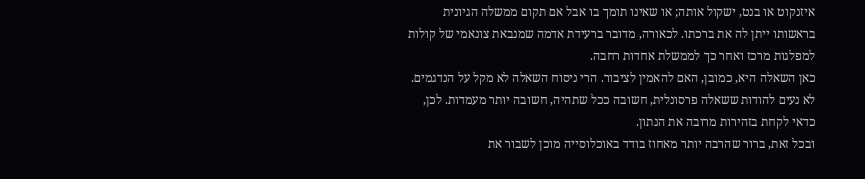איזנקוט או בנט, ישקול אותה; או שאינו תומך בו אבל אם תקום ממשלה הגיונית בראשותו ייתן לה את ברכתו. לכאורה, מדובר ברעידת אדמה שמנבאת צונאמי של קולות למפלגות מרכז ואחר כך לממשלת אחדות רחבה.
כאן השאלה היא, כמובן, האם להאמין לציבור. הרי ניסוח השאלה לא מקל על הנדגמים. לא נעים להודות ששאלה פרסונלית, חשובה ככל שתהיה, חשובה יותר מעמדות. לכן, כדאי לקחת בזהירות מרובה את הנתון.
ובכל זאת, ברור שהרבה יותר מאחוז בודד באוכלוסייה מוכן לשבור את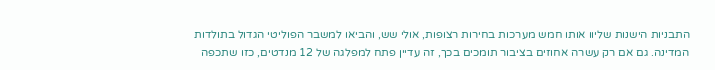התבניות הישנות שליוו אותו חמש מערכות בחירות רצופות, אולי שש, והביאו למשבר הפוליטי הגדול בתולדות המדינה. גם אם רק עשרה אחוזים בציבור תומכים בכך, זה עדיין פתח למפלגה של 12 מנדטים, כזו שתכפה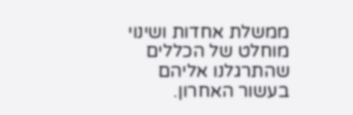ממשלת אחדות ושינוי מוחלט של הכללים שהתרגלנו אליהם בעשור האחרון.